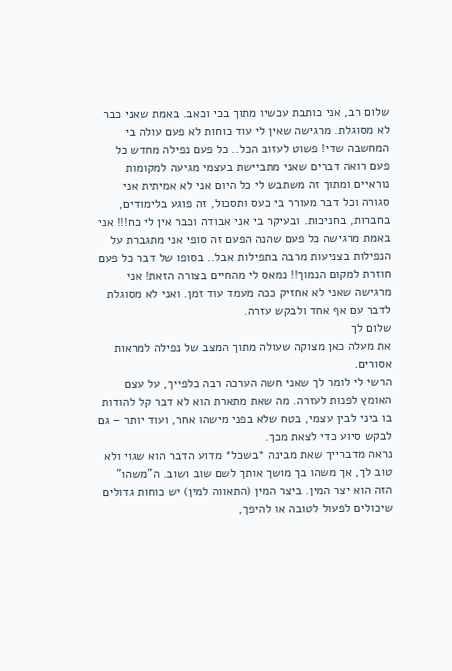שלום רב, אני כותבת עכשיו מתוך בכי וכאב. באמת שאני כבר לא מסוגלת. מרגישה שאין לי עוד כוחות לא פעם עולה בי המחשבה שדי! פשוט לעזוב הכל.. כל פעם נפילה מחדש כל פעם רואה דברים שאני מתביישת בעצמי מגיעה למקומות נוראיים ומתוך זה משתבש לי כל היום אני לא אמיתית אני סגורה וכל דבר מעורר בי כעס ותסכול, זה פוגע בלימודים, בחברות, בחניכות. ובעיקר בי אני אבודה וכבר אין לי כח!!! אני באמת מרגישה כל פעם שהנה הפעם זה סופי אני מתגברת על הנפילות בצניעות מרבה בתפילות אבל.. בסופו של דבר כל פעם חוזרת למקום הנמוך!! נמאס לי מהחיים בצורה הזאת! אני מרגישה שאני לא אחזיק ככה מעמד עוד זמן. ואני לא מסוגלת לדבר עם אף אחד ולבקש עזרה.
שלום לך
את מעלה כאן מצוקה שעולה מתוך המצב של נפילה למראות אסורים.
הרשי לי לומר לך שאני חשה הערכה רבה כלפייך, על עצם האומץ לפנות לעזרה. מה שאת מתארת הוא לא דבר קל להודות בו ביני לבין עצמי, בטח שלא בפני מישהו אחר, ועוד יותר – גם לבקש סיוע כדי לצאת מכך.
נראה מדברייך שאת מבינה *בשכל* מדוע הדבר הוא שגוי ולא טוב לך, אך משהו בך מושך אותך לשם שוב ושוב. ה"משהו" הזה הוא יצר המין. ביצר המין (התאווה למין) יש כוחות גדולים שיכולים לפעול לטובה או להיפך,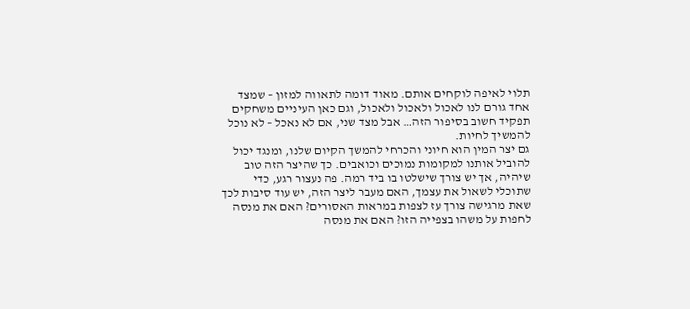תלוי לאיפה לוקחים אותם. מאוד דומה לתאווה למזון – שמצד אחד גורם לנו לאכול ולאכול ולאכול, וגם כאן העיניים משחקים תפקיד חשוב בסיפור הזה… אבל מצד שני, אם לא נאכל – לא נוכל להמשיך לחיות.
גם יצר המין הוא חיוני והכרחי להמשך הקיום שלנו, ומנגד יכול להוביל אותנו למקומות נמוכים וכואבים. כך שהיצר הזה טוב שיהיה, אך יש צורך שישלטו בו ביד רמה. פה נעצור רגע, כדי שתוכלי לשאול את עצמך, האם מעבר ליצר הזה, יש עוד סיבות לכך שאת מרגישה צורך עז לצפות במראות האסורים? האם את מנסה לחפות על משהו בצפייה הזו? האם את מנסה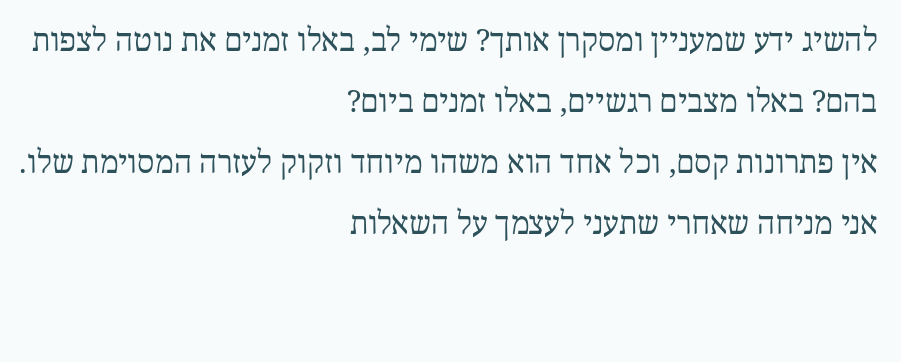להשיג ידע שמעניין ומסקרן אותך? שימי לב, באלו זמנים את נוטה לצפות בהם? באלו מצבים רגשיים, באלו זמנים ביום?
אין פתרונות קסם, וכל אחד הוא משהו מיוחד וזקוק לעזרה המסוימת שלו.
אני מניחה שאחרי שתעני לעצמך על השאלות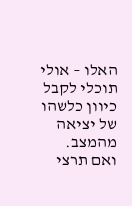האלו – אולי תוכלי לקבל כיוון כלשהו של יציאה מהמצב.
ואם תרצי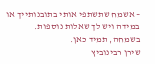– אשמח שתשתפי אותי בתובנותייך או במידה ויש לך שאלות נוספות.
בשמחה, תמיד כאן.
שירן רבינוביץ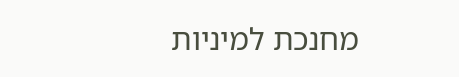מחנכת למיניות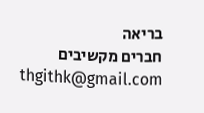בריאה
חברים מקשיבים
thgithk@gmail.com